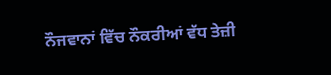ਨੌਜਵਾਨਾਂ ਵਿੱਚ ਨੌਕਰੀਆਂ ਵੱਧ ਤੇਜ਼ੀ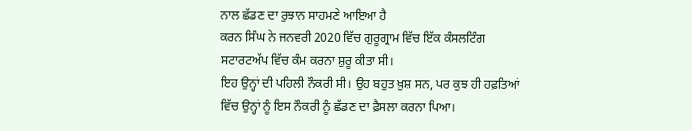ਨਾਲ ਛੱਡਣ ਦਾ ਰੁਝਾਨ ਸਾਹਮਣੇ ਆਇਆ ਹੈ
ਕਰਨ ਸਿੰਘ ਨੇ ਜਨਵਰੀ 2020 ਵਿੱਚ ਗੁਰੂਗ੍ਰਾਮ ਵਿੱਚ ਇੱਕ ਕੰਸਲਟਿੰਗ ਸਟਾਰਟਅੱਪ ਵਿੱਚ ਕੰਮ ਕਰਨਾ ਸ਼ੁਰੂ ਕੀਤਾ ਸੀ।
ਇਹ ਉਨ੍ਹਾਂ ਦੀ ਪਹਿਲੀ ਨੌਕਰੀ ਸੀ। ਉਹ ਬਹੁਤ ਖ਼ੁਸ਼ ਸਨ, ਪਰ ਕੁਝ ਹੀ ਹਫ਼ਤਿਆਂ ਵਿੱਚ ਉਨ੍ਹਾਂ ਨੂੰ ਇਸ ਨੌਕਰੀ ਨੂੰ ਛੱਡਣ ਦਾ ਫ਼ੈਸਲਾ ਕਰਨਾ ਪਿਆ।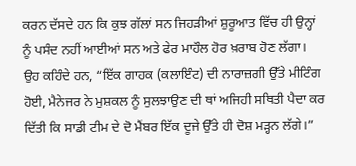ਕਰਨ ਦੱਸਦੇ ਹਨ ਕਿ ਕੁਝ ਗੱਲਾਂ ਸਨ ਜਿਹੜੀਆਂ ਸ਼ੁਰੂਆਤ ਵਿੱਚ ਹੀ ਉਨ੍ਹਾਂ ਨੂੰ ਪਸੰਦ ਨਹੀਂ ਆਈਆਂ ਸਨ ਅਤੇ ਫੇਰ ਮਾਹੌਲ ਹੋਰ ਖ਼ਰਾਬ ਹੋਣ ਲੱਗਾ।
ਉਹ ਕਹਿੰਦੇ ਹਨ, “ਇੱਕ ਗਾਹਕ (ਕਲਾਇੰਟ) ਦੀ ਨਾਰਾਜ਼ਗੀ ਉੱਤੇ ਮੀਟਿੰਗ ਹੋਈ, ਮੈਨੇਜਰ ਨੇ ਮੁਸ਼ਕਲ ਨੂੰ ਸੁਲਝਾਉਣ ਦੀ ਥਾਂ ਅਜਿਹੀ ਸਥਿਤੀ ਪੈਦਾ ਕਰ ਦਿੱਤੀ ਕਿ ਸਾਡੀ ਟੀਮ ਦੇ ਦੋ ਮੈਂਬਰ ਇੱਕ ਦੂਜੇ ਉੱਤੇ ਹੀ ਦੋਸ਼ ਮੜ੍ਹਨ ਲੱਗੇ।”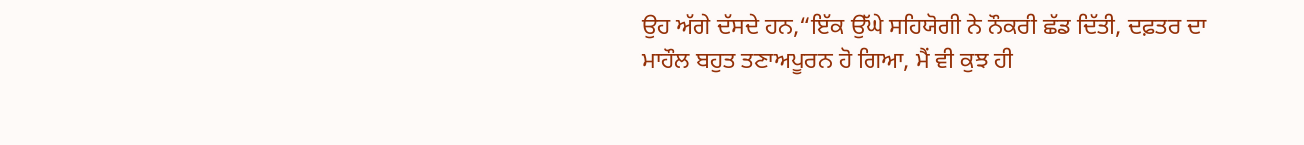ਉਹ ਅੱਗੇ ਦੱਸਦੇ ਹਨ,“ਇੱਕ ਉੱਘੇ ਸਹਿਯੋਗੀ ਨੇ ਨੌਕਰੀ ਛੱਡ ਦਿੱਤੀ, ਦਫ਼ਤਰ ਦਾ ਮਾਹੌਲ ਬਹੁਤ ਤਣਾਅਪੂਰਨ ਹੋ ਗਿਆ, ਮੈਂ ਵੀ ਕੁਝ ਹੀ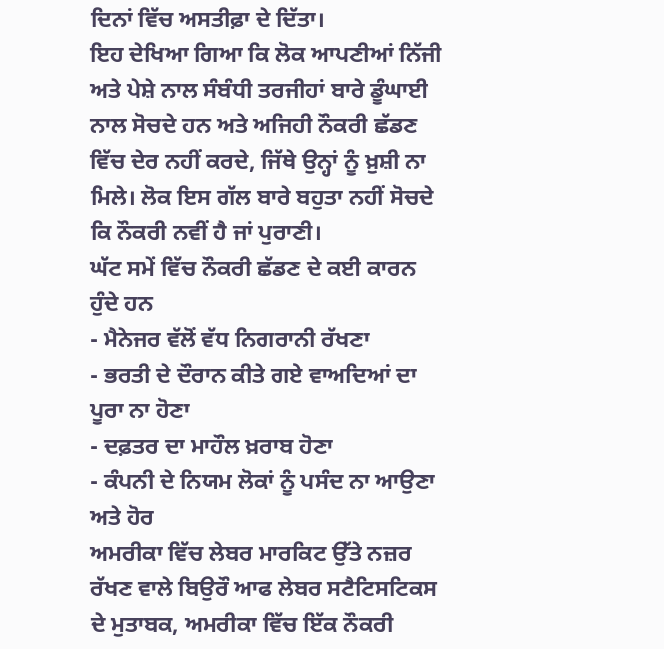ਦਿਨਾਂ ਵਿੱਚ ਅਸਤੀਫ਼ਾ ਦੇ ਦਿੱਤਾ।
ਇਹ ਦੇਖਿਆ ਗਿਆ ਕਿ ਲੋਕ ਆਪਣੀਆਂ ਨਿੱਜੀ ਅਤੇ ਪੇਸ਼ੇ ਨਾਲ ਸੰਬੰਧੀ ਤਰਜੀਹਾਂ ਬਾਰੇ ਡੂੰਘਾਈ ਨਾਲ ਸੋਚਦੇ ਹਨ ਅਤੇ ਅਜਿਹੀ ਨੌਕਰੀ ਛੱਡਣ ਵਿੱਚ ਦੇਰ ਨਹੀਂ ਕਰਦੇ, ਜਿੱਥੇ ਉਨ੍ਹਾਂ ਨੂੰ ਖ਼ੁਸ਼ੀ ਨਾ ਮਿਲੇ। ਲੋਕ ਇਸ ਗੱਲ ਬਾਰੇ ਬਹੁਤਾ ਨਹੀਂ ਸੋਚਦੇ ਕਿ ਨੌਕਰੀ ਨਵੀਂ ਹੈ ਜਾਂ ਪੁਰਾਣੀ।
ਘੱਟ ਸਮੇਂ ਵਿੱਚ ਨੌਕਰੀ ਛੱਡਣ ਦੇ ਕਈ ਕਾਰਨ ਹੁੰਦੇ ਹਨ
- ਮੈਨੇਜਰ ਵੱਲੋਂ ਵੱਧ ਨਿਗਰਾਨੀ ਰੱਖਣਾ
- ਭਰਤੀ ਦੇ ਦੌਰਾਨ ਕੀਤੇ ਗਏ ਵਾਅਦਿਆਂ ਦਾ ਪੂਰਾ ਨਾ ਹੋਣਾ
- ਦਫ਼ਤਰ ਦਾ ਮਾਹੌਲ ਖ਼ਰਾਬ ਹੋਣਾ
- ਕੰਪਨੀ ਦੇ ਨਿਯਮ ਲੋਕਾਂ ਨੂੰ ਪਸੰਦ ਨਾ ਆਉਣਾ ਅਤੇ ਹੋਰ
ਅਮਰੀਕਾ ਵਿੱਚ ਲੇਬਰ ਮਾਰਕਿਟ ਉੱਤੇ ਨਜ਼ਰ ਰੱਖਣ ਵਾਲੇ ਬਿਉਰੌ ਆਫ ਲੇਬਰ ਸਟੈਟਿਸਟਿਕਸ ਦੇ ਮੁਤਾਬਕ, ਅਮਰੀਕਾ ਵਿੱਚ ਇੱਕ ਨੌਕਰੀ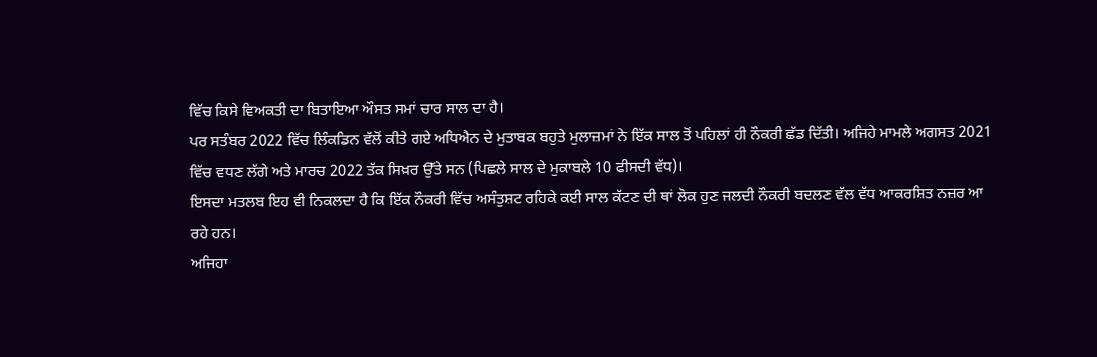ਵਿੱਚ ਕਿਸੇ ਵਿਅਕਤੀ ਦਾ ਬਿਤਾਇਆ ਔਸਤ ਸਮਾਂ ਚਾਰ ਸਾਲ ਦਾ ਹੈ।
ਪਰ ਸਤੰਬਰ 2022 ਵਿੱਚ ਲਿੰਕਡਿਨ ਵੱਲੋਂ ਕੀਤੇ ਗਏ ਅਧਿਐਨ ਦੇ ਮੁਤਾਬਕ ਬਹੁਤੇ ਮੁਲਾਜ਼ਮਾਂ ਨੇ ਇੱਕ ਸਾਲ ਤੋਂ ਪਹਿਲਾਂ ਹੀ ਨੌਕਰੀ ਛੱਡ ਦਿੱਤੀ। ਅਜਿਹੇ ਮਾਮਲੇ ਅਗਸਤ 2021 ਵਿੱਚ ਵਧਣ ਲੱਗੇ ਅਤੇ ਮਾਰਚ 2022 ਤੱਕ ਸਿਖ਼ਰ ਉੱਤੇ ਸਨ (ਪਿਛਲੇ ਸਾਲ ਦੇ ਮੁਕਾਬਲੇ 10 ਫੀਸਦੀ ਵੱਧ)।
ਇਸਦਾ ਮਤਲਬ ਇਹ ਵੀ ਨਿਕਲਦਾ ਹੈ ਕਿ ਇੱਕ ਨੌਕਰੀ ਵਿੱਚ ਅਸੰਤੁਸ਼ਟ ਰਹਿਕੇ ਕਈ ਸਾਲ ਕੱਟਣ ਦੀ ਥਾਂ ਲੋਕ ਹੁਣ ਜਲਦੀ ਨੌਕਰੀ ਬਦਲਣ ਵੱਲ ਵੱਧ ਆਕਰਸ਼ਿਤ ਨਜ਼ਰ ਆ ਰਹੇ ਹਨ।
ਅਜਿਹਾ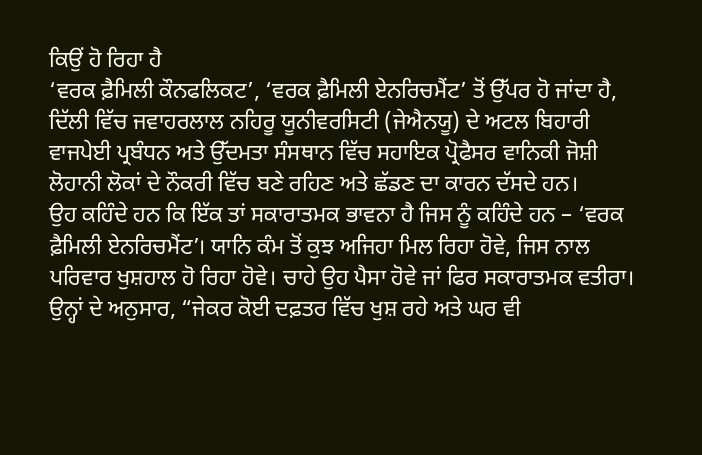ਕਿਉਂ ਹੋ ਰਿਹਾ ਹੈ
‘ਵਰਕ ਫ਼ੈਮਿਲੀ ਕੌਨਫਲਿਕਟ’, ‘ਵਰਕ ਫ਼ੈਮਿਲੀ ਏਨਰਿਚਮੈਂਟ’ ਤੋਂ ਉੱਪਰ ਹੋ ਜਾਂਦਾ ਹੈ,
ਦਿੱਲੀ ਵਿੱਚ ਜਵਾਹਰਲਾਲ ਨਹਿਰੂ ਯੂਨੀਵਰਸਿਟੀ (ਜੇਐਨਯੂ) ਦੇ ਅਟਲ ਬਿਹਾਰੀ ਵਾਜਪੇਈ ਪ੍ਰਬੰਧਨ ਅਤੇ ਉੱਦਮਤਾ ਸੰਸਥਾਨ ਵਿੱਚ ਸਹਾਇਕ ਪ੍ਰੋਫੈਸਰ ਵਾਨਿਕੀ ਜੋਸ਼ੀ ਲੋਹਾਨੀ ਲੋਕਾਂ ਦੇ ਨੌਕਰੀ ਵਿੱਚ ਬਣੇ ਰਹਿਣ ਅਤੇ ਛੱਡਣ ਦਾ ਕਾਰਨ ਦੱਸਦੇ ਹਨ।
ਉਹ ਕਹਿੰਦੇ ਹਨ ਕਿ ਇੱਕ ਤਾਂ ਸਕਾਰਾਤਮਕ ਭਾਵਨਾ ਹੈ ਜਿਸ ਨੂੰ ਕਹਿੰਦੇ ਹਨ – ‘ਵਰਕ ਫ਼ੈਮਿਲੀ ਏਨਰਿਚਮੈਂਟ’। ਯਾਨਿ ਕੰਮ ਤੋਂ ਕੁਝ ਅਜਿਹਾ ਮਿਲ ਰਿਹਾ ਹੋਵੇ, ਜਿਸ ਨਾਲ ਪਰਿਵਾਰ ਖੁਸ਼ਹਾਲ ਹੋ ਰਿਹਾ ਹੋਵੇ। ਚਾਹੇ ਉਹ ਪੈਸਾ ਹੋਵੇ ਜਾਂ ਫਿਰ ਸਕਾਰਾਤਮਕ ਵਤੀਰਾ।
ਉਨ੍ਹਾਂ ਦੇ ਅਨੁਸਾਰ, “ਜੇਕਰ ਕੋਈ ਦਫ਼ਤਰ ਵਿੱਚ ਖੁਸ਼ ਰਹੇ ਅਤੇ ਘਰ ਵੀ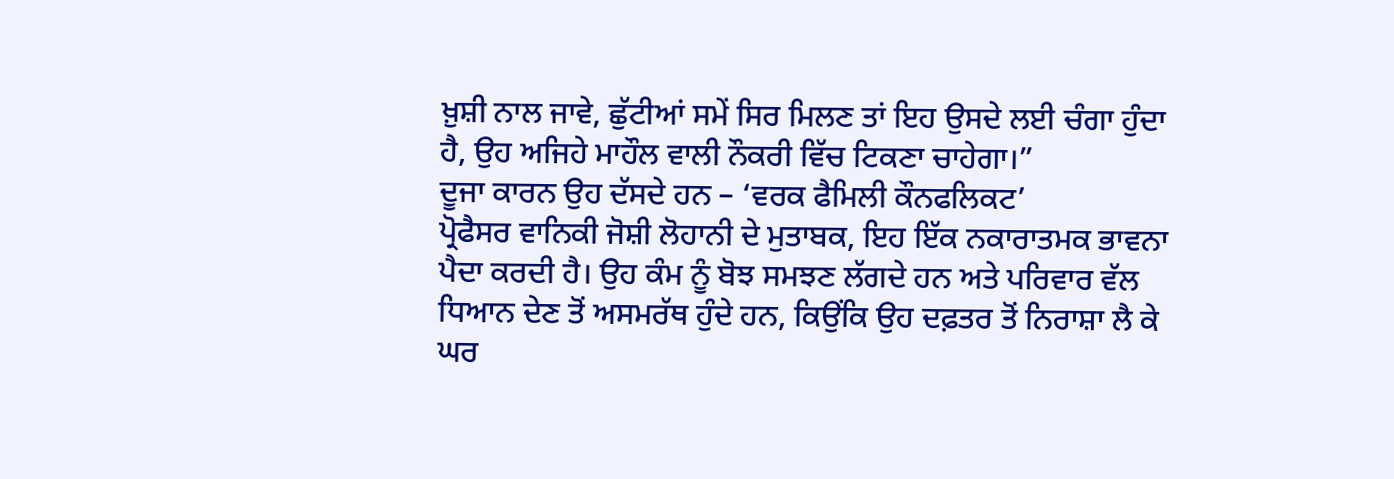ਖ਼ੁਸ਼ੀ ਨਾਲ ਜਾਵੇ, ਛੁੱਟੀਆਂ ਸਮੇਂ ਸਿਰ ਮਿਲਣ ਤਾਂ ਇਹ ਉਸਦੇ ਲਈ ਚੰਗਾ ਹੁੰਦਾ ਹੈ, ਉਹ ਅਜਿਹੇ ਮਾਹੌਲ ਵਾਲੀ ਨੌਕਰੀ ਵਿੱਚ ਟਿਕਣਾ ਚਾਹੇਗਾ।”
ਦੂਜਾ ਕਾਰਨ ਉਹ ਦੱਸਦੇ ਹਨ – ‘ਵਰਕ ਫੈਮਿਲੀ ਕੌਨਫਲਿਕਟ’
ਪ੍ਰੋਫੈਸਰ ਵਾਨਿਕੀ ਜੋਸ਼ੀ ਲੋਹਾਨੀ ਦੇ ਮੁਤਾਬਕ, ਇਹ ਇੱਕ ਨਕਾਰਾਤਮਕ ਭਾਵਨਾ ਪੈਦਾ ਕਰਦੀ ਹੈ। ਉਹ ਕੰਮ ਨੂੰ ਬੋਝ ਸਮਝਣ ਲੱਗਦੇ ਹਨ ਅਤੇ ਪਰਿਵਾਰ ਵੱਲ ਧਿਆਨ ਦੇਣ ਤੋਂ ਅਸਮਰੱਥ ਹੁੰਦੇ ਹਨ, ਕਿਉਂਕਿ ਉਹ ਦਫ਼ਤਰ ਤੋਂ ਨਿਰਾਸ਼ਾ ਲੈ ਕੇ ਘਰ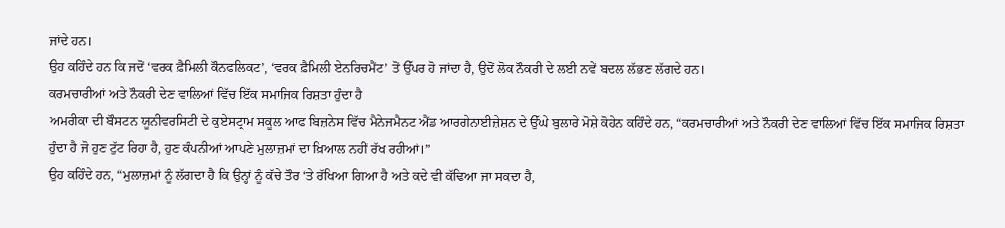ਜਾਂਦੇ ਹਨ।
ਉਹ ਕਹਿੰਦੇ ਹਨ ਕਿ ਜਦੋਂ ‘ਵਰਕ ਫ਼ੈਮਿਲੀ ਕੌਨਫਲਿਕਟ’, ‘ਵਰਕ ਫ਼ੈਮਿਲੀ ਏਨਰਿਚਮੈਂਟ’ ਤੋਂ ਉੱਪਰ ਹੋ ਜਾਂਦਾ ਹੈ, ਉਦੋਂ ਲੋਕ ਨੌਕਰੀ ਦੇ ਲਈ ਨਵੇਂ ਬਦਲ ਲੱਭਣ ਲੱਗਦੇ ਹਨ।
ਕਰਮਚਾਰੀਆਂ ਅਤੇ ਨੌਕਰੀ ਦੇਣ ਵਾਲਿਆਂ ਵਿੱਚ ਇੱਕ ਸਮਾਜਿਕ ਰਿਸ਼ਤਾ ਹੁੰਦਾ ਹੈ
ਅਮਰੀਕਾ ਦੀ ਬੌਸਟਨ ਯੂਨੀਵਰਸਿਟੀ ਦੇ ਕੁਏਸਟ੍ਰਾਮ ਸਕੂਲ ਆਫ ਬਿਜ਼ਨੇਸ ਵਿੱਚ ਮੈਨੇਜਮੈਨਟ ਐਂਡ ਆਰਗੇਨਾਈਜ਼ੇਸ਼ਨ ਦੇ ਉੱਘੇ ਬੁਲਾਰੇ ਮੋਸ਼ੇ ਕੋਹੇਨ ਕਹਿੰਦੇ ਹਨ, “ਕਰਮਚਾਰੀਆਂ ਅਤੇ ਨੌਕਰੀ ਦੇਣ ਵਾਲਿਆਂ ਵਿੱਚ ਇੱਕ ਸਮਾਜਿਕ ਰਿਸ਼ਤਾ ਹੁੰਦਾ ਹੈ ਜੋ ਹੁਣ ਟੁੱਟ ਰਿਹਾ ਹੈ, ਹੁਣ ਕੰਪਨੀਆਂ ਆਪਣੇ ਮੁਲਾਜ਼ਮਾਂ ਦਾ ਖ਼ਿਆਲ ਨਹੀਂ ਰੱਖ ਰਹੀਆਂ।”
ਉਹ ਕਹਿੰਦੇ ਹਨ, “ਮੁਲਾਜ਼ਮਾਂ ਨੂੰ ਲੱਗਦਾ ਹੈ ਕਿ ਉਨ੍ਹਾਂ ਨੂੰ ਕੱਚੇ ਤੌਰ ‘ਤੇ ਰੱਖਿਆ ਗਿਆ ਹੈ ਅਤੇ ਕਦੇ ਵੀ ਕੱਢਿਆ ਜਾ ਸਕਦਾ ਹੈ,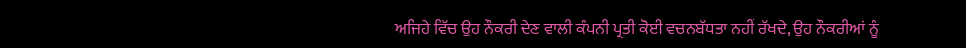ਅਜਿਹੇ ਵਿੱਚ ਉਹ ਨੌਕਰੀ ਦੇਣ ਵਾਲੀ ਕੰਪਨੀ ਪ੍ਰਤੀ ਕੋਈ ਵਚਨਬੱਧਤਾ ਨਹੀਂ ਰੱਖਦੇ, ਉਹ ਨੌਕਰੀਆਂ ਨੂੰ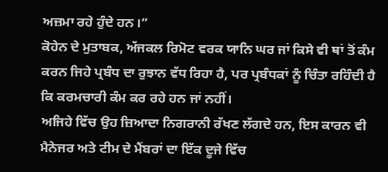ਅਜ਼ਮਾ ਰਹੇ ਹੁੰਦੇ ਹਨ।”
ਕੋਹੇਨ ਦੇ ਮੁਤਾਬਕ, ਅੱਜਕਲ ਰਿਮੋਟ ਵਰਕ ਯਾਨਿ ਘਰ ਜਾਂ ਕਿਸੇ ਵੀ ਥਾਂ ਤੋਂ ਕੰਮ ਕਰਨ ਜਿਹੇ ਪ੍ਰਬੰਧ ਦਾ ਰੁਝਾਨ ਵੱਧ ਰਿਹਾ ਹੈ, ਪਰ ਪ੍ਰਬੰਧਕਾਂ ਨੂੰ ਚਿੰਤਾ ਰਹਿੰਦੀ ਹੈ ਕਿ ਕਰਮਚਾਰੀ ਕੰਮ ਕਰ ਰਹੇ ਹਨ ਜਾਂ ਨਹੀਂ।
ਅਜਿਹੇ ਵਿੱਚ ਉਹ ਜ਼ਿਆਦਾ ਨਿਗਰਾਨੀ ਰੱਖਣ ਲੱਗਦੇ ਹਨ, ਇਸ ਕਾਰਨ ਵੀ ਮੈਨੇਜਰ ਅਤੇ ਟੀਮ ਦੇ ਮੈਂਬਰਾਂ ਦਾ ਇੱਕ ਦੂਜੇ ਵਿੱਚ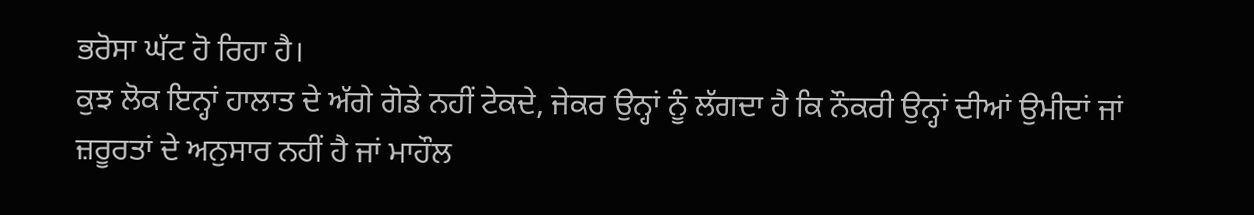ਭਰੋਸਾ ਘੱਟ ਹੋ ਰਿਹਾ ਹੈ।
ਕੁਝ ਲੋਕ ਇਨ੍ਹਾਂ ਹਾਲਾਤ ਦੇ ਅੱਗੇ ਗੋਡੇ ਨਹੀਂ ਟੇਕਦੇ, ਜੇਕਰ ਉਨ੍ਹਾਂ ਨੂੰ ਲੱਗਦਾ ਹੈ ਕਿ ਨੌਕਰੀ ਉਨ੍ਹਾਂ ਦੀਆਂ ਉਮੀਦਾਂ ਜਾਂ ਜ਼ਰੂਰਤਾਂ ਦੇ ਅਨੁਸਾਰ ਨਹੀਂ ਹੈ ਜਾਂ ਮਾਹੌਲ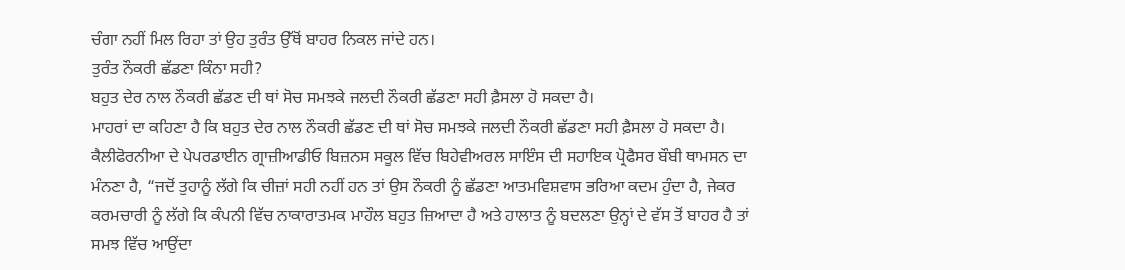ਚੰਗਾ ਨਹੀਂ ਮਿਲ ਰਿਹਾ ਤਾਂ ਉਹ ਤੁਰੰਤ ਉੱਥੋਂ ਬਾਹਰ ਨਿਕਲ ਜਾਂਦੇ ਹਨ।
ਤੁਰੰਤ ਨੌਕਰੀ ਛੱਡਣਾ ਕਿੰਨਾ ਸਹੀ?
ਬਹੁਤ ਦੇਰ ਨਾਲ ਨੌਕਰੀ ਛੱਡਣ ਦੀ ਥਾਂ ਸੋਚ ਸਮਝਕੇ ਜਲਦੀ ਨੌਕਰੀ ਛੱਡਣਾ ਸਹੀ ਫ਼ੈਸਲਾ ਹੋ ਸਕਦਾ ਹੈ।
ਮਾਹਰਾਂ ਦਾ ਕਹਿਣਾ ਹੈ ਕਿ ਬਹੁਤ ਦੇਰ ਨਾਲ ਨੌਕਰੀ ਛੱਡਣ ਦੀ ਥਾਂ ਸੋਚ ਸਮਝਕੇ ਜਲਦੀ ਨੌਕਰੀ ਛੱਡਣਾ ਸਹੀ ਫ਼ੈਸਲਾ ਹੋ ਸਕਦਾ ਹੈ।
ਕੈਲੀਫੋਰਨੀਆ ਦੇ ਪੇਪਰਡਾਈਨ ਗ੍ਰਾਜ਼ੀਆਡੀਓ ਬਿਜ਼ਨਸ ਸਕੂਲ ਵਿੱਚ ਬਿਹੇਵੀਅਰਲ ਸਾਇੰਸ ਦੀ ਸਹਾਇਕ ਪ੍ਰੋਫੈਸਰ ਬੌਬੀ ਥਾਮਸਨ ਦਾ ਮੰਨਣਾ ਹੈ, “ਜਦੋਂ ਤੁਹਾਨੂੰ ਲੱਗੇ ਕਿ ਚੀਜ਼ਾਂ ਸਹੀ ਨਹੀਂ ਹਨ ਤਾਂ ਉਸ ਨੌਕਰੀ ਨੂੰ ਛੱਡਣਾ ਆਤਮਵਿਸ਼ਵਾਸ ਭਰਿਆ ਕਦਮ ਹੁੰਦਾ ਹੈ, ਜੇਕਰ ਕਰਮਚਾਰੀ ਨੂੰ ਲੱਗੇ ਕਿ ਕੰਪਨੀ ਵਿੱਚ ਨਾਕਾਰਾਤਮਕ ਮਾਹੌਲ ਬਹੁਤ ਜ਼ਿਆਦਾ ਹੈ ਅਤੇ ਹਾਲਾਤ ਨੂੰ ਬਦਲਣਾ ਉਨ੍ਹਾਂ ਦੇ ਵੱਸ ਤੋਂ ਬਾਹਰ ਹੈ ਤਾਂ ਸਮਝ ਵਿੱਚ ਆਉਂਦਾ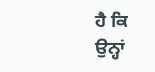ਹੈ ਕਿ ਉਨ੍ਹਾਂ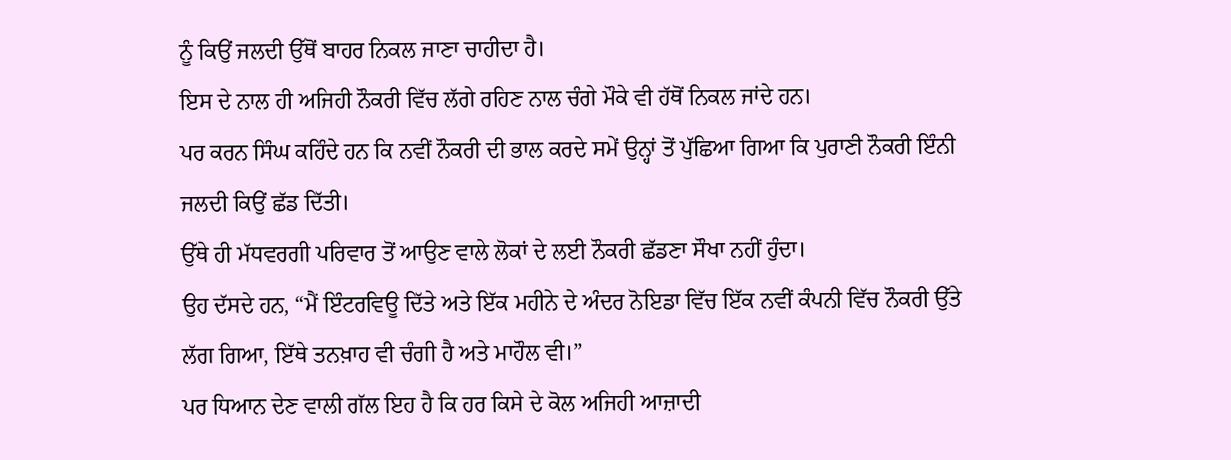ਨੂੰ ਕਿਉਂ ਜਲਦੀ ਉੱਥੋਂ ਬਾਹਰ ਨਿਕਲ ਜਾਣਾ ਚਾਹੀਦਾ ਹੈ।
ਇਸ ਦੇ ਨਾਲ ਹੀ ਅਜਿਹੀ ਨੌਕਰੀ ਵਿੱਚ ਲੱਗੇ ਰਹਿਣ ਨਾਲ ਚੰਗੇ ਮੌਕੇ ਵੀ ਹੱਥੋਂ ਨਿਕਲ ਜਾਂਦੇ ਹਨ।
ਪਰ ਕਰਨ ਸਿੰਘ ਕਹਿੰਦੇ ਹਨ ਕਿ ਨਵੀਂ ਨੌਕਰੀ ਦੀ ਭਾਲ ਕਰਦੇ ਸਮੇਂ ਉਨ੍ਹਾਂ ਤੋਂ ਪੁੱਛਿਆ ਗਿਆ ਕਿ ਪੁਰਾਣੀ ਨੌਕਰੀ ਇੰਨੀ ਜਲਦੀ ਕਿਉਂ ਛੱਡ ਦਿੱਤੀ।
ਉੱਥੇ ਹੀ ਮੱਧਵਰਗੀ ਪਰਿਵਾਰ ਤੋਂ ਆਉਣ ਵਾਲੇ ਲੋਕਾਂ ਦੇ ਲਈ ਨੌਕਰੀ ਛੱਡਣਾ ਸੌਖਾ ਨਹੀਂ ਹੁੰਦਾ।
ਉਹ ਦੱਸਦੇ ਹਨ, “ਮੈਂ ਇੰਟਰਵਿਊ ਦਿੱਤੇ ਅਤੇ ਇੱਕ ਮਹੀਨੇ ਦੇ ਅੰਦਰ ਨੋਇਡਾ ਵਿੱਚ ਇੱਕ ਨਵੀਂ ਕੰਪਨੀ ਵਿੱਚ ਨੌਕਰੀ ਉੱਤੇ ਲੱਗ ਗਿਆ, ਇੱਥੇ ਤਨਖ਼ਾਹ ਵੀ ਚੰਗੀ ਹੈ ਅਤੇ ਮਾਹੌਲ ਵੀ।”
ਪਰ ਧਿਆਨ ਦੇਣ ਵਾਲੀ ਗੱਲ ਇਹ ਹੈ ਕਿ ਹਰ ਕਿਸੇ ਦੇ ਕੋਲ ਅਜਿਹੀ ਆਜ਼ਾਦੀ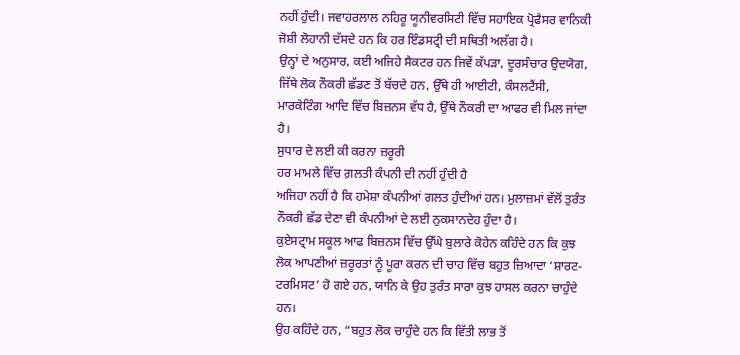ਨਹੀਂ ਹੁੰਦੀ। ਜਵਾਹਰਲਾਲ ਨਹਿਰੂ ਯੂਨੀਵਰਸਿਟੀ ਵਿੱਚ ਸਹਾਇਕ ਪ੍ਰੋਫੈਸਰ ਵਾਨਿਕੀ ਜੋਸ਼ੀ ਲੋਹਾਨੀ ਦੱਸਦੇ ਹਨ ਕਿ ਹਰ ਇੰਡਸਟ੍ਰੀ ਦੀ ਸਥਿਤੀ ਅਲੱਗ ਹੈ।
ਉਨ੍ਹਾਂ ਦੇ ਅਨੁਸਾਰ, ਕਈ ਅਜਿਹੇ ਸੈਕਟਰ ਹਨ ਜਿਵੇਂ ਕੱਪੜਾ, ਦੂਰਸੰਚਾਰ ਉਦਯੋਗ, ਜਿੱਥੇ ਲੋਕ ਨੌਕਰੀ ਛੱਡਣ ਤੋਂ ਬੱਚਦੇ ਹਨ, ਉੱਥੇ ਹੀ ਆਈਟੀ, ਕੰਸਲਟੈਂਸੀ, ਮਾਰਕੇਟਿੰਗ ਆਦਿ ਵਿੱਚ ਬਿਜ਼ਨਸ ਵੱਧ ਹੈ, ਉੱਥੇ ਨੌਕਰੀ ਦਾ ਆਫਰ ਵੀ ਮਿਲ ਜਾਂਦਾ ਹੈ।
ਸੁਧਾਰ ਦੇ ਲਈ ਕੀ ਕਰਨਾ ਜ਼ਰੂਰੀ
ਹਰ ਮਾਮਲੇ ਵਿੱਚ ਗ਼ਲਤੀ ਕੰਪਨੀ ਦੀ ਨਹੀਂ ਹੁੰਦੀ ਹੈ
ਅਜਿਹਾ ਨਹੀਂ ਹੈ ਕਿ ਹਮੇਸ਼ਾ ਕੰਪਨੀਆਂ ਗਲਤ ਹੁੰਦੀਆਂ ਹਨ। ਮੁਲਾਜ਼ਮਾਂ ਵੱਲੋਂ ਤੁਰੰਤ ਨੌਕਰੀ ਛੱਡ ਦੇਣਾ ਵੀ ਕੰਪਨੀਆਂ ਦੇ ਲਈ ਨੁਕਸਾਨਦੇਹ ਹੁੰਦਾ ਹੈ।
ਕੁਏਸਟ੍ਰਾਮ ਸਕੂਲ ਆਫ ਬਿਜ਼ਨਸ ਵਿੱਚ ਉੱਘੇ ਬੁਲਾਰੇ ਕੋਹੇਨ ਕਹਿੰਦੇ ਹਨ ਕਿ ਕੁਝ ਲੋਕ ਆਪਣੀਆਂ ਜ਼ਰੂਰਤਾਂ ਨੂੰ ਪੂਰਾ ਕਰਨ ਦੀ ਚਾਹ ਵਿੱਚ ਬਹੁਤ ਜ਼ਿਆਦਾ ‘ਸ਼ਾਰਟ-ਟਰਮਿਸਟ’ ਹੋ ਗਏ ਹਨ, ਯਾਨਿ ਕੇ ਉਹ ਤੁਰੰਤ ਸਾਰਾ ਕੁਝ ਹਾਸਲ ਕਰਨਾ ਚਾਹੁੰਦੇ ਹਨ।
ਉਹ ਕਹਿੰਦੇ ਹਨ, “ਬਹੁਤ ਲੋਕ ਚਾਹੁੰਦੇ ਹਨ ਕਿ ਵਿੱਤੀ ਲਾਭ ਤੋਂ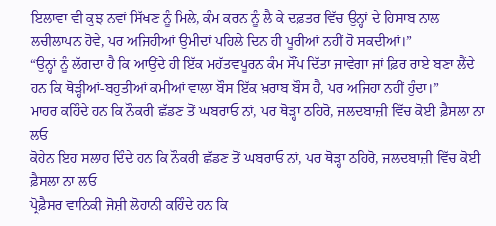ਇਲਾਵਾ ਵੀ ਕੁਝ ਨਵਾਂ ਸਿੱਖਣ ਨੂੰ ਮਿਲੇ, ਕੰਮ ਕਰਨ ਨੂੰ ਲੈ ਕੇ ਦਫ਼ਤਰ ਵਿੱਚ ਉਨ੍ਹਾਂ ਦੇ ਹਿਸਾਬ ਨਾਲ ਲਚੀਲਾਪਨ ਹੋਵੇ, ਪਰ ਅਜਿਹੀਆਂ ਉਮੀਦਾਂ ਪਹਿਲੇ ਦਿਨ ਹੀ ਪੂਰੀਆਂ ਨਹੀਂ ਹੋ ਸਕਦੀਆਂ।”
“ਉਨ੍ਹਾਂ ਨੂੰ ਲੱਗਦਾ ਹੈ ਕਿ ਆਉਂਦੇ ਹੀ ਇੱਕ ਮਹੱਤਵਪੂਰਨ ਕੰਮ ਸੌਂਪ ਦਿੱਤਾ ਜਾਵੇਗਾ ਜਾਂ ਫ਼ਿਰ ਰਾਏ ਬਣਾ ਲੈਂਦੇ ਹਨ ਕਿ ਥੋੜ੍ਹੀਆਂ-ਬਹੁਤੀਆਂ ਕਮੀਆਂ ਵਾਲਾ ਬੌਸ ਇੱਕ ਖ਼ਰਾਬ ਬੌਸ ਹੈ, ਪਰ ਅਜਿਹਾ ਨਹੀਂ ਹੁੰਦਾ।”
ਮਾਹਰ ਕਹਿੰਦੇ ਹਨ ਕਿ ਨੌਕਰੀ ਛੱਡਣ ਤੋਂ ਘਬਰਾਓ ਨਾਂ, ਪਰ ਥੋੜ੍ਹਾ ਠਹਿਰੋ, ਜਲਦਬਾਜ਼ੀ ਵਿੱਚ ਕੋਈ ਫ਼ੈਸਲਾ ਨਾ ਲਓ
ਕੋਹੇਨ ਇਹ ਸਲਾਹ ਦਿੰਦੇ ਹਨ ਕਿ ਨੌਕਰੀ ਛੱਡਣ ਤੋਂ ਘਬਰਾਓ ਨਾਂ, ਪਰ ਥੋੜ੍ਹਾ ਠਹਿਰੋ, ਜਲਦਬਾਜ਼ੀ ਵਿੱਚ ਕੋਈ ਫ਼ੈਸਲਾ ਨਾ ਲਓ
ਪ੍ਰੋਫ਼ੈਸਰ ਵਾਨਿਕੀ ਜੋਸ਼ੀ ਲੋਹਾਨੀ ਕਹਿੰਦੇ ਹਨ ਕਿ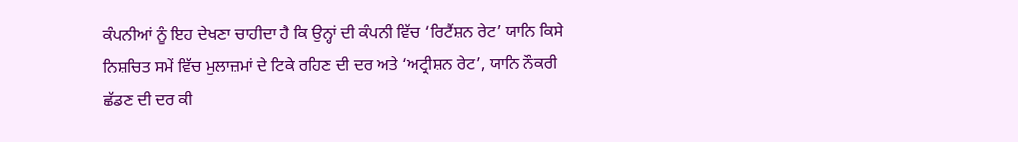ਕੰਪਨੀਆਂ ਨੂੰ ਇਹ ਦੇਖਣਾ ਚਾਹੀਦਾ ਹੈ ਕਿ ਉਨ੍ਹਾਂ ਦੀ ਕੰਪਨੀ ਵਿੱਚ ‘ਰਿਟੈਂਸ਼ਨ ਰੇਟ’ ਯਾਨਿ ਕਿਸੇ ਨਿਸ਼ਚਿਤ ਸਮੇਂ ਵਿੱਚ ਮੁਲਾਜ਼ਮਾਂ ਦੇ ਟਿਕੇ ਰਹਿਣ ਦੀ ਦਰ ਅਤੇ ‘ਅਟ੍ਰੀਸ਼ਨ ਰੇਟ’, ਯਾਨਿ ਨੌਕਰੀ ਛੱਡਣ ਦੀ ਦਰ ਕੀ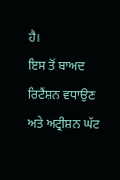ਹੈ।
ਇਸ ਤੋਂ ਬਾਅਦ ਰਿਟੈਂਸ਼ਨ ਵਧਾਉਣ ਅਤੇ ਅਟ੍ਰੀਸ਼ਨ ਘੱਟ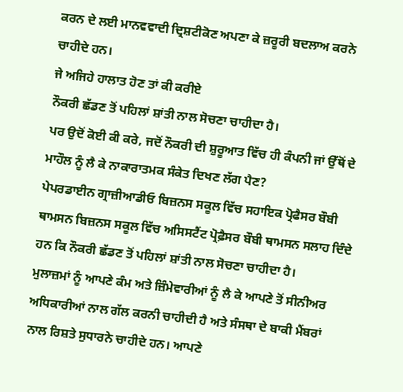ਕਰਨ ਦੇ ਲਈ ਮਾਨਵਵਾਦੀ ਦ੍ਰਿਸ਼ਟੀਕੋਣ ਅਪਣਾ ਕੇ ਜ਼ਰੂਰੀ ਬਦਲਾਅ ਕਰਨੇ ਚਾਹੀਦੇ ਹਨ।
ਜੇ ਅਜਿਹੇ ਹਾਲਾਤ ਹੋਣ ਤਾਂ ਕੀ ਕਰੀਏ
ਨੌਕਰੀ ਛੱਡਣ ਤੋਂ ਪਹਿਲਾਂ ਸ਼ਾਂਤੀ ਨਾਲ ਸੋਚਣਾ ਚਾਹੀਦਾ ਹੈ।
ਪਰ ਉਦੋਂ ਕੋਈ ਕੀ ਕਰੇ, ਜਦੋਂ ਨੌਕਰੀ ਦੀ ਸ਼ੁਰੂਆਤ ਵਿੱਚ ਹੀ ਕੰਪਨੀ ਜਾਂ ਉੱਥੋਂ ਦੇ ਮਾਹੌਲ ਨੂੰ ਲੈ ਕੇ ਨਾਕਾਰਾਤਮਕ ਸੰਕੇਤ ਦਿਖਣ ਲੱਗ ਪੈਣ?
ਪੇਪਰਡਾਈਨ ਗ੍ਰਾਜ਼ੀਆਡੀਓ ਬਿਜ਼ਨਸ ਸਕੂਲ ਵਿੱਚ ਸਹਾਇਕ ਪ੍ਰੋਫੈਸਰ ਬੌਬੀ ਥਾਮਸਨ ਬਿਜ਼ਨਸ ਸਕੂਲ ਵਿੱਚ ਅਸਿਸਟੈਂਟ ਪ੍ਰੋਫ਼ੈਸਰ ਬੌਬੀ ਥਾਮਸਨ ਸਲਾਹ ਦਿੰਦੇ ਹਨ ਕਿ ਨੌਕਰੀ ਛੱਡਣ ਤੋਂ ਪਹਿਲਾਂ ਸ਼ਾਂਤੀ ਨਾਲ ਸੋਚਣਾ ਚਾਹੀਦਾ ਹੈ।
ਮੁਲਾਜ਼ਮਾਂ ਨੂੰ ਆਪਣੇ ਕੰਮ ਅਤੇ ਜ਼ਿੰਮੇਵਾਰੀਆਂ ਨੂੰ ਲੈ ਕੇ ਆਪਣੇ ਤੋਂ ਸੀਨੀਅਰ ਅਧਿਕਾਰੀਆਂ ਨਾਲ ਗੱਲ ਕਰਨੀ ਚਾਹੀਦੀ ਹੈ ਅਤੇ ਸੰਸਥਾ ਦੇ ਬਾਕੀ ਮੈਂਬਰਾਂ ਨਾਲ ਰਿਸ਼ਤੇ ਸੁਧਾਰਨੇ ਚਾਹੀਦੇ ਹਨ। ਆਪਣੇ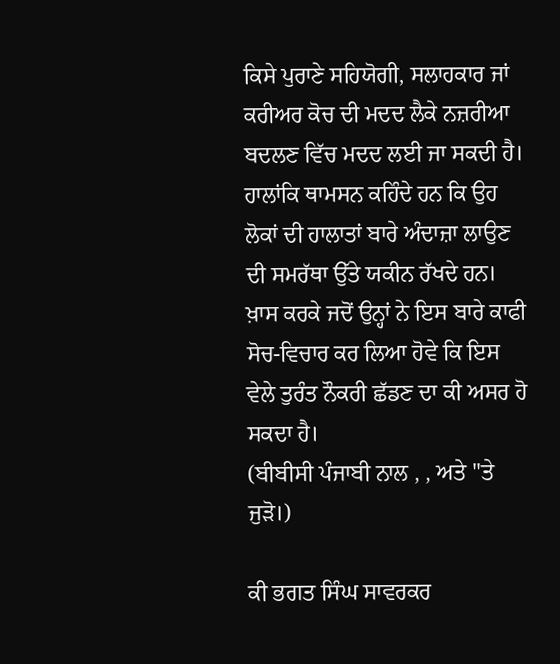ਕਿਸੇ ਪੁਰਾਣੇ ਸਹਿਯੋਗੀ, ਸਲਾਹਕਾਰ ਜਾਂ ਕਰੀਅਰ ਕੋਚ ਦੀ ਮਦਦ ਲੈਕੇ ਨਜ਼ਰੀਆ ਬਦਲਣ ਵਿੱਚ ਮਦਦ ਲਈ ਜਾ ਸਕਦੀ ਹੈ।
ਹਾਲਾਂਕਿ ਥਾਮਸਨ ਕਹਿੰਦੇ ਹਨ ਕਿ ਉਹ ਲੋਕਾਂ ਦੀ ਹਾਲਾਤਾਂ ਬਾਰੇ ਅੰਦਾਜ਼ਾ ਲਾਉਣ ਦੀ ਸਮਰੱਥਾ ਉੱਤੇ ਯਕੀਨ ਰੱਖਦੇ ਹਨ।
ਖ਼ਾਸ ਕਰਕੇ ਜਦੋਂ ਉਨ੍ਹਾਂ ਨੇ ਇਸ ਬਾਰੇ ਕਾਫੀ ਸੋਚ-ਵਿਚਾਰ ਕਰ ਲਿਆ ਹੋਵੇ ਕਿ ਇਸ ਵੇਲੇ ਤੁਰੰਤ ਨੌਕਰੀ ਛੱਡਣ ਦਾ ਕੀ ਅਸਰ ਹੋ ਸਕਦਾ ਹੈ।
(ਬੀਬੀਸੀ ਪੰਜਾਬੀ ਨਾਲ , , ਅਤੇ ''ਤੇ ਜੁੜੋ।)

ਕੀ ਭਗਤ ਸਿੰਘ ਸਾਵਰਕਰ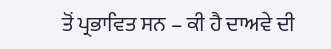ਤੋਂ ਪ੍ਰਭਾਵਿਤ ਸਨ – ਕੀ ਹੈ ਦਾਅਵੇ ਦੀ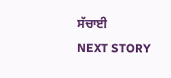ਸੱਚਾਈ
NEXT STORY